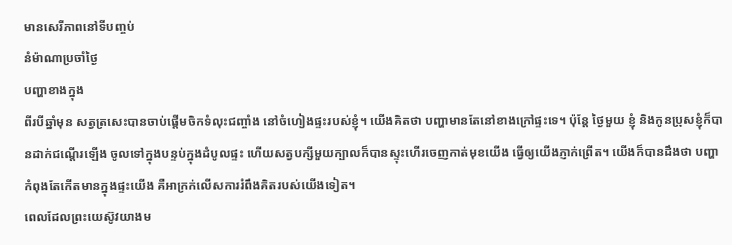មានសេរីភាពនៅទីបញ្ចប់
នំម៉ាណាប្រចាំថ្ងៃ
បញ្ហាខាងក្នុង
ពីរបីឆ្នាំមុន សត្វត្រសេះបានចាប់ផ្តើមចិកទំលុះជញ្ចាំង នៅចំហៀងផ្ទះរបស់ខ្ញុំ។ យើងគិតថា បញ្ហាមានតែនៅខាងក្រៅផ្ទះទេ។ ប៉ុន្តែ ថ្ងៃមួយ ខ្ញុំ និងកូនប្រុសខ្ញុំក៏បានដាក់ជណ្តើរឡើង ចូលទៅក្នុងបន្ទប់ក្នុងដំបូលផ្ទះ ហើយសត្វបក្សីមួយក្បាលក៏បានស្ទុះហើរចេញកាត់មុខយើង ធ្វើឲ្យយើងភ្ញាក់ព្រើត។ យើងក៏បានដឹងថា បញ្ហាកំពុងតែកើតមានក្នុងផ្ទះយើង គឺអាក្រក់លើសការរំពឹងគិតរបស់យើងទៀត។
ពេលដែលព្រះយេស៊ូវយាងម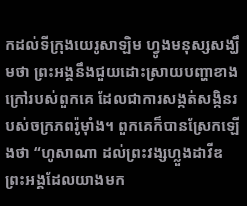កដល់ទីក្រុងយេរូសាឡិម ហ្វូងមនុស្សសង្ឃឹមថា ព្រះអង្គនឹងជួយដោះស្រាយបញ្ហាខាងក្រៅរបស់ពួកគេ ដែលជាការសង្កត់សង្កិនរបស់ចក្រភពរ៉ូម៉ាំង។ ពួកគេក៏បានស្រែកឡើងថា “ហូសាណា ដល់ព្រះវង្សហ្លួងដាវីឌ ព្រះអង្គដែលយាងមក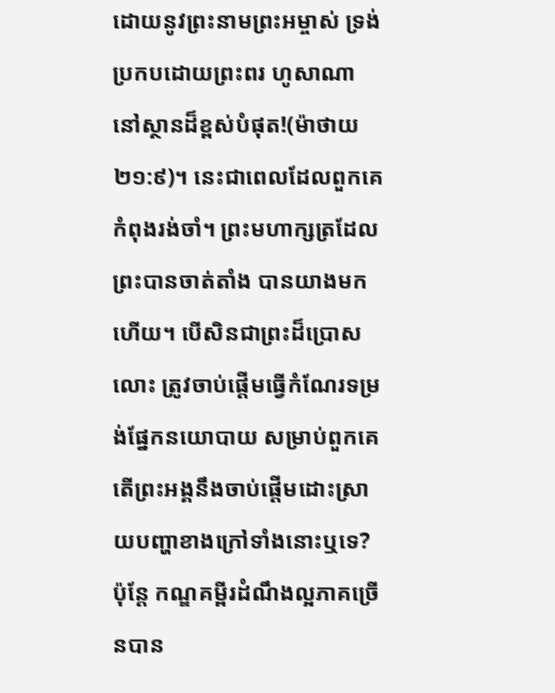ដោយនូវព្រះនាមព្រះអម្ចាស់ ទ្រង់ប្រកបដោយព្រះពរ ហូសាណា នៅស្ថានដ៏ខ្ពស់បំផុត!(ម៉ាថាយ ២១:៩)។ នេះជាពេលដែលពួកគេកំពុងរង់ចាំ។ ព្រះមហាក្សត្រដែលព្រះបានចាត់តាំង បានយាងមកហើយ។ បើសិនជាព្រះដ៏ប្រោសលោះ ត្រូវចាប់ផ្តើមធ្វើកំណែរទម្រង់ផ្នែកនយោបាយ សម្រាប់ពួកគេ តើព្រះអង្គនឹងចាប់ផ្តើមដោះស្រាយបញ្ហាខាងក្រៅទាំងនោះឬទេ? ប៉ុន្តែ កណ្ឌគម្ពីរដំណឹងល្អភាគច្រើនបាន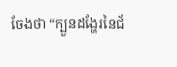ចែងថា “ក្បួនដង្ហែរនៃជ័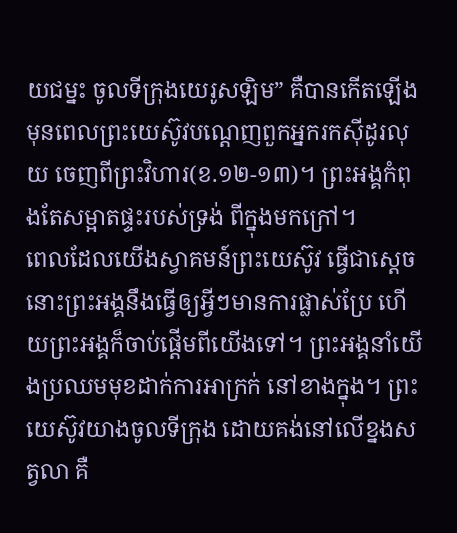យជម្នះ ចូលទីក្រុងយេរូសឡិម” គឺបានកើតឡើង មុនពេលព្រះយេស៊ូវបណ្តេញពួកអ្នករកស៊ីដូរលុយ ចេញពីព្រះវិហារ(ខ.១២-១៣)។ ព្រះអង្គកំពុងតែសម្អាតផ្ទះរបស់ទ្រង់ ពីក្នុងមកក្រៅ។
ពេលដែលយើងស្វាគមន៍ព្រះយេស៊ូវ ធ្វើជាស្តេច នោះព្រះអង្គនឹងធ្វើឲ្យអ្វីៗមានការផ្លាស់ប្រែ ហើយព្រះអង្គក៏ចាប់ផ្តើមពីយើងទៅ។ ព្រះអង្គនាំយើងប្រឈមមុខដាក់ការអាក្រក់ នៅខាងក្នុង។ ព្រះយេស៊ូវយាងចូលទីក្រុង ដោយគង់នៅលើខ្នងសត្វលា គឺ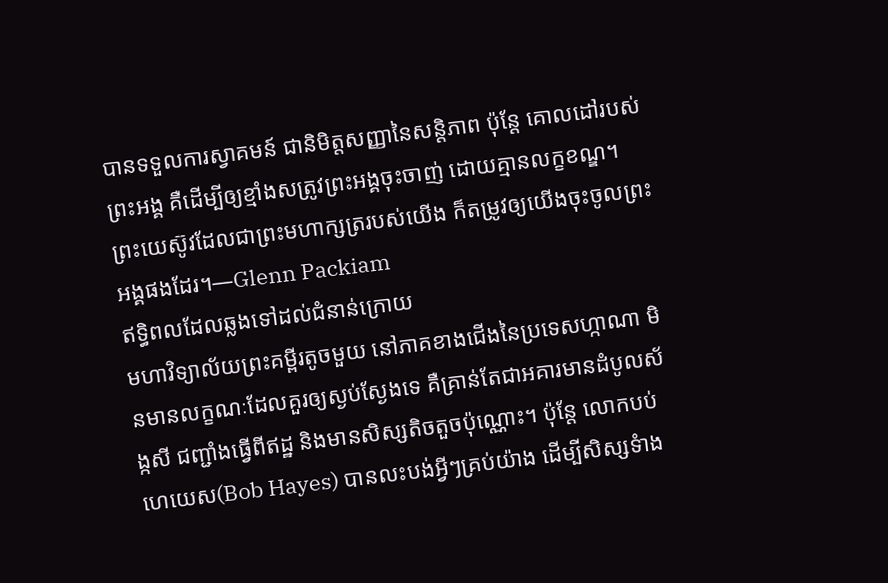បានទទួលការស្វាគមន៍ ជានិមិត្តសញ្ញានៃសន្តិភាព ប៉ុន្តែ គោលដៅរបស់ព្រះអង្គ គឺដើម្បីឲ្យខ្មាំងសត្រូវព្រះអង្គចុះចាញ់ ដោយគ្មានលក្ខខណ្ឌ។ ព្រះយេស៊ូវដែលជាព្រះមហាក្សត្ររបស់យើង ក៏តម្រូវឲ្យយើងចុះចូលព្រះអង្គផងដែរ។—Glenn Packiam
ឥទ្ធិពលដែលឆ្លងទៅដល់ជំនាន់ក្រោយ
មហាវិទ្យាល័យព្រះគម្ពីរតូចមួយ នៅភាគខាងជើងនៃប្រទេសហ្កាណា មិនមានលក្ខណៈដែលគួរឲ្យស្ងប់ស្ងែងទេ គឺគ្រាន់តែជាអគារមានដំបូលស័ង្កសី ជញ្ជាំងធ្វើពីឥដ្ឋ និងមានសិស្សតិចតួចប៉ុណ្ណោះ។ ប៉ុន្តែ លោកបប់ ហេយេស(Bob Hayes) បានលះបង់អ្វីៗគ្រប់យ៉ាង ដើម្បីសិស្សទំាង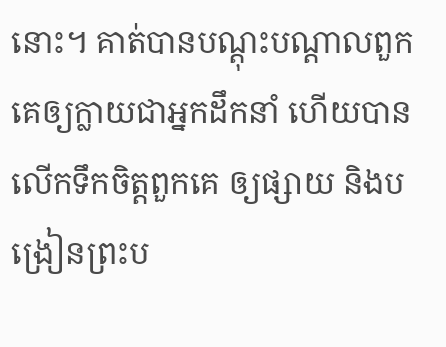នោះ។ គាត់បានបណ្តុះបណ្តាលពួកគេឲ្យក្លាយជាអ្នកដឹកនាំ ហើយបានលើកទឹកចិត្តពួកគេ ឲ្យផ្សាយ និងបង្រៀនព្រះប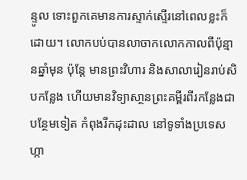ន្ទូល ទោះពួកគេមានការស្ទាក់ស្ទើរនៅពេលខ្លះក៏ដោយ។ លោកបប់បានលាចាកលោកកាលពីប៉ុន្មានឆ្នាំមុន ប៉ុន្តែ មានព្រះវិហារ និងសាលារៀនរាប់សិបកន្លែង ហើយមានវិទ្យាសា្ថនព្រះគម្ពីរពីរកន្លែងជាបន្ថែមទៀត កំពុងរីកដុះដាល នៅទូទាំងប្រទេសហ្កា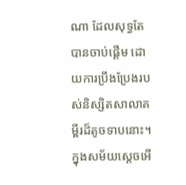ណា ដែលសុទ្ធតែបានចាប់ផ្តើម ដោយការប្រឹងប្រែងរបស់និស្សិតសាលាគម្ពីរដ៏តូចទាបនោះ។
ក្នុងសម័យស្តេចអើ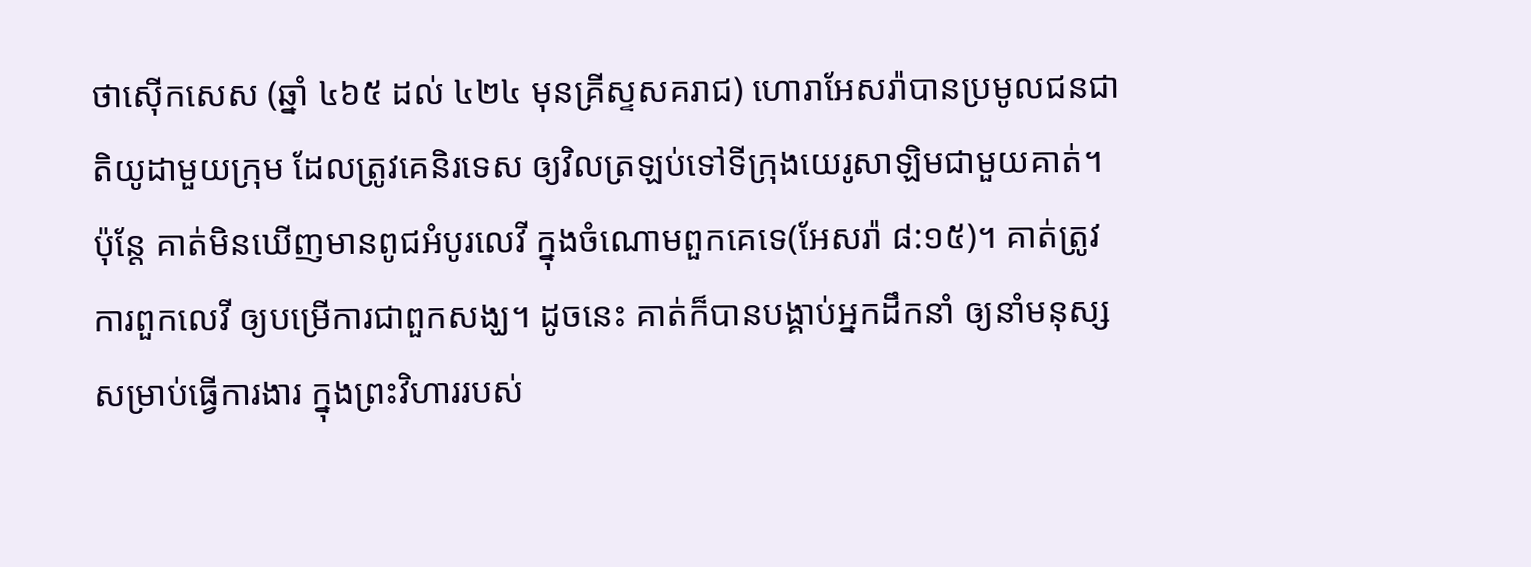ថាស៊ើកសេស (ឆ្នាំ ៤៦៥ ដល់ ៤២៤ មុនគ្រីស្ទសគរាជ) ហោរាអែសរ៉ាបានប្រមូលជនជាតិយូដាមួយក្រុម ដែលត្រូវគេនិរទេស ឲ្យវិលត្រឡប់ទៅទីក្រុងយេរូសាឡិមជាមួយគាត់។ ប៉ុន្តែ គាត់មិនឃើញមានពូជអំបូរលេវី ក្នុងចំណោមពួកគេទេ(អែសរ៉ា ៨:១៥)។ គាត់ត្រូវការពួកលេវី ឲ្យបម្រើការជាពួកសង្ឃ។ ដូចនេះ គាត់ក៏បានបង្គាប់អ្នកដឹកនាំ ឲ្យនាំមនុស្សសម្រាប់ធ្វើការងារ ក្នុងព្រះវិហាររបស់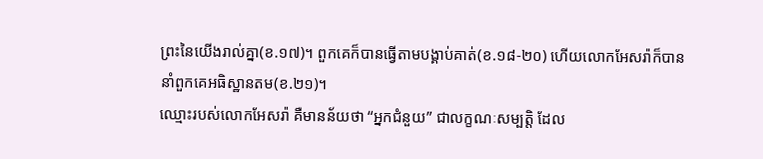ព្រះនៃយើងរាល់គ្នា(ខ.១៧)។ ពួកគេក៏បានធ្វើតាមបង្គាប់គាត់(ខ.១៨-២០) ហើយលោកអែសរ៉ាក៏បាននាំពួកគេអធិស្ឋានតម(ខ.២១)។
ឈ្មោះរបស់លោកអែសរ៉ា គឺមានន័យថា “អ្នកជំនួយ” ជាលក្ខណៈសម្បត្តិ ដែល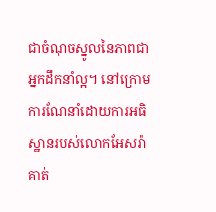ជាចំណុចស្នូលនៃភាពជាអ្នកដឹកនាំល្អ។ នៅក្រោមការណែនាំដោយការអធិស្ឋានរបស់លោកអែសរ៉ា គាត់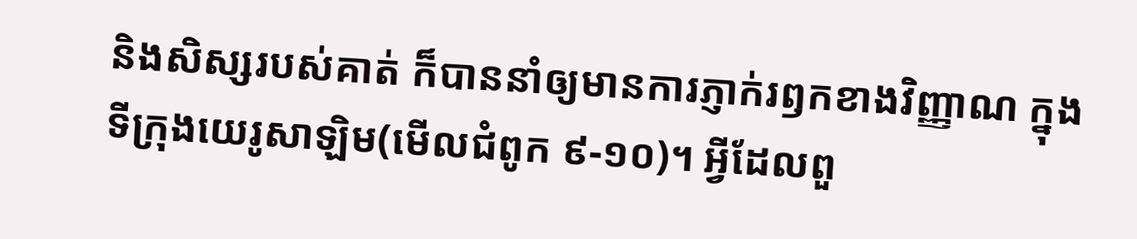និងសិស្សរបស់គាត់ ក៏បាននាំឲ្យមានការភ្ញាក់រឭកខាងវិញ្ញាណ ក្នុងទីក្រុងយេរូសាឡិម(មើលជំពូក ៩-១០)។ អ្វីដែលពួ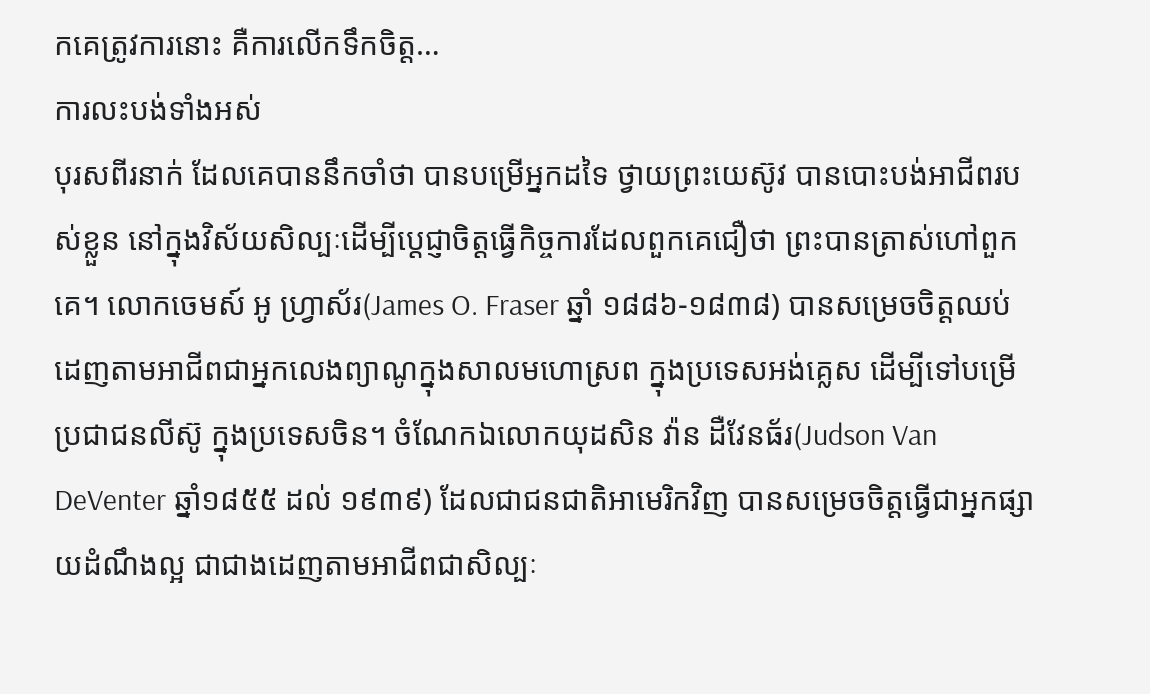កគេត្រូវការនោះ គឺការលើកទឹកចិត្ត…
ការលះបង់ទាំងអស់
បុរសពីរនាក់ ដែលគេបាននឹកចាំថា បានបម្រើអ្នកដទៃ ថ្វាយព្រះយេស៊ូវ បានបោះបង់អាជីពរបស់ខ្លួន នៅក្នុងវិស័យសិល្បៈដើម្បីប្តេជ្ញាចិត្តធ្វើកិច្ចការដែលពួកគេជឿថា ព្រះបានត្រាស់ហៅពួកគេ។ លោកចេមស៍ អូ ហ្វ្រាស័រ(James O. Fraser ឆ្នាំ ១៨៨៦-១៨៣៨) បានសម្រេចចិត្តឈប់ដេញតាមអាជីពជាអ្នកលេងព្យាណូក្នុងសាលមហោស្រព ក្នុងប្រទេសអង់គ្លេស ដើម្បីទៅបម្រើប្រជាជនលីស៊ូ ក្នុងប្រទេសចិន។ ចំណែកឯលោកយុដសិន វ៉ាន ដឺវែនធ័រ(Judson Van DeVenter ឆ្នាំ១៨៥៥ ដល់ ១៩៣៩) ដែលជាជនជាតិអាមេរិកវិញ បានសម្រេចចិត្តធ្វើជាអ្នកផ្សាយដំណឹងល្អ ជាជាងដេញតាមអាជីពជាសិល្បៈ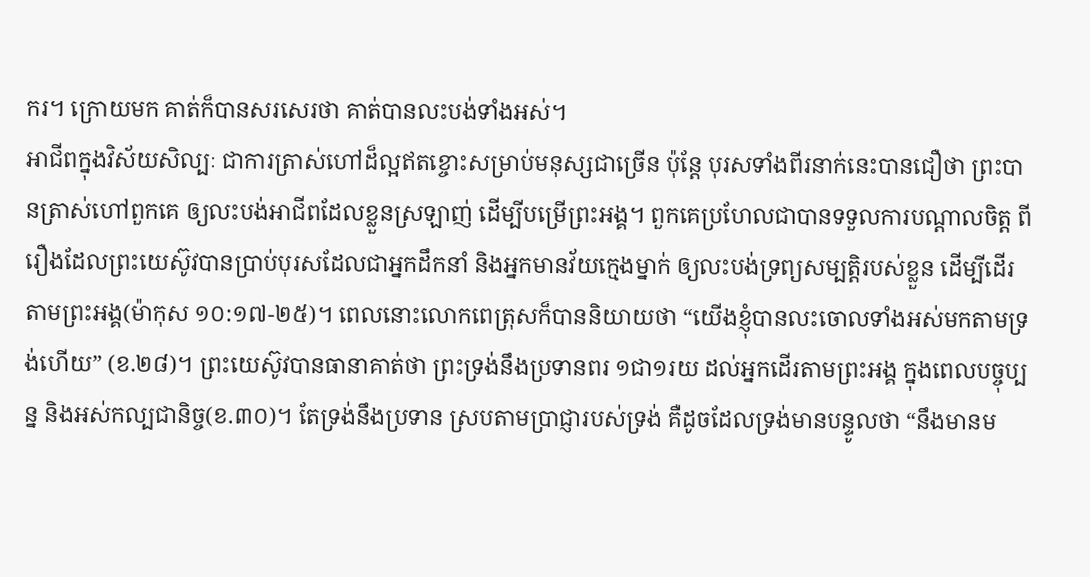ករ។ ក្រោយមក គាត់ក៏បានសរសេរថា គាត់បានលះបង់ទាំងអស់។
អាជីពក្នុងវិស័យសិល្បៈ ជាការត្រាស់ហៅដ៏ល្អឥតខ្ចោះសម្រាប់មនុស្សជាច្រើន ប៉ុន្តែ បុរសទាំងពីរនាក់នេះបានជឿថា ព្រះបានត្រាស់ហៅពួកគេ ឲ្យលះបង់អាជីពដែលខ្លួនស្រឡាញ់ ដើម្បីបម្រើព្រះអង្គ។ ពួកគេប្រហែលជាបានទទួលការបណ្តាលចិត្ត ពីរឿងដែលព្រះយេស៊ូវបានប្រាប់បុរសដែលជាអ្នកដឹកនាំ និងអ្នកមានវ័យក្មេងម្នាក់ ឲ្យលះបង់ទ្រព្យសម្បត្តិរបស់ខ្លួន ដើម្បីដើរតាមព្រះអង្គ(ម៉ាកុស ១០:១៧-២៥)។ ពេលនោះលោកពេត្រុសក៏បាននិយាយថា “យើងខ្ញុំបានលះចោលទាំងអស់មកតាមទ្រង់ហើយ” (ខ.២៨)។ ព្រះយេស៊ូវបានធានាគាត់ថា ព្រះទ្រង់នឹងប្រទានពរ ១ជា១រយ ដល់អ្នកដើរតាមព្រះអង្គ ក្នុងពេលបច្ចុប្បន្ន និងអស់កល្បជានិច្ច(ខ.៣០)។ តែទ្រង់នឹងប្រទាន ស្របតាមប្រាជ្ញារបស់ទ្រង់ គឺដូចដែលទ្រង់មានបន្ទូលថា “នឹងមានម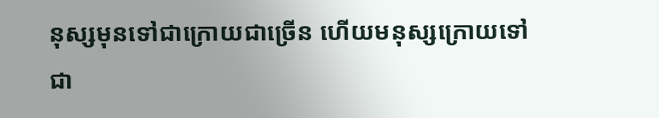នុស្សមុនទៅជាក្រោយជាច្រើន ហើយមនុស្សក្រោយទៅជា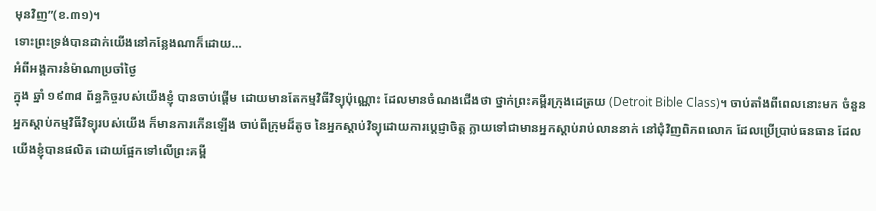មុនវិញ”(ខ.៣១)។
ទោះព្រះទ្រង់បានដាក់យើងនៅកន្លែងណាក៏ដោយ…
អំពីអង្គការនំម៉ាណាប្រចាំថ្ងៃ
ក្នុង ឆ្នាំ ១៩៣៨ ព័ន្ធកិច្ចរបស់យើងខ្ញុំ បានចាប់ផ្តើម ដោយមានតែកម្មវិធីវិទ្យុប៉ុណ្ណោះ ដែលមានចំណងជើងថា ថ្នាក់ព្រះគម្ពីរក្រុងដេត្រយ (Detroit Bible Class)។ ចាប់តាំងពីពេលនោះមក ចំនួនអ្នកស្តាប់កម្មវិធីវិទ្យុរបស់យើង ក៏មានការកើនឡើង ចាប់ពីក្រុមដ៏តូច នៃអ្នកស្តាប់វិទ្យុដោយការប្តេជ្ញាចិត្ត ក្លាយទៅជាមានអ្នកស្តាប់រាប់លាននាក់ នៅជុំវិញពិភពលោក ដែលប្រើប្រាប់ធនធាន ដែលយើងខ្ញុំបានផលិត ដោយផ្អែកទៅលើព្រះគម្ពី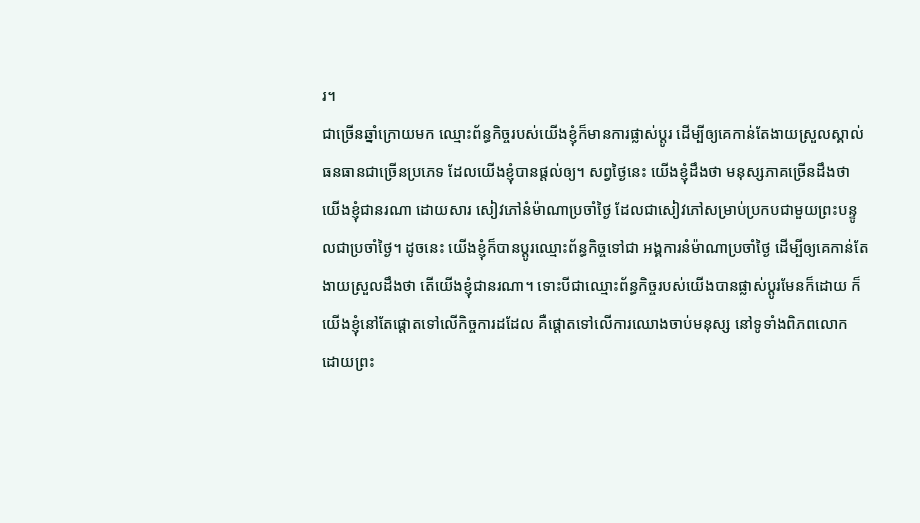រ។
ជាច្រើនឆ្នាំក្រោយមក ឈ្មោះព័ន្ធកិច្ចរបស់យើងខ្ញុំក៏មានការផ្លាស់ប្តូរ ដើម្បីឲ្យគេកាន់តែងាយស្រួលស្គាល់ធនធានជាច្រើនប្រភេទ ដែលយើងខ្ញុំបានផ្តល់ឲ្យ។ សព្វថ្ងៃនេះ យើងខ្ញុំដឹងថា មនុស្សភាគច្រើនដឹងថា យើងខ្ញុំជានរណា ដោយសារ សៀវភៅនំម៉ាណាប្រចាំថ្ងៃ ដែលជាសៀវភៅសម្រាប់ប្រកបជាមួយព្រះបន្ទូលជាប្រចាំថ្ងៃ។ ដូចនេះ យើងខ្ញុំក៏បានប្តូរឈ្មោះព័ន្ធកិច្ចទៅជា អង្គការនំម៉ាណាប្រចាំថ្ងៃ ដើម្បីឲ្យគេកាន់តែងាយស្រួលដឹងថា តើយើងខ្ញុំជានរណា។ ទោះបីជាឈ្មោះព័ន្ធកិច្ចរបស់យើងបានផ្លាស់ប្តូរមែនក៏ដោយ ក៏យើងខ្ញុំនៅតែផ្តោតទៅលើកិច្ចការដដែល គឺផ្តោតទៅលើការឈោងចាប់មនុស្ស នៅទូទាំងពិភពលោក ដោយព្រះ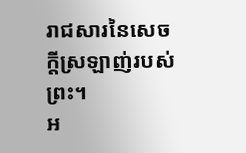រាជសារនៃសេចក្តីស្រឡាញ់របស់ព្រះ។
អ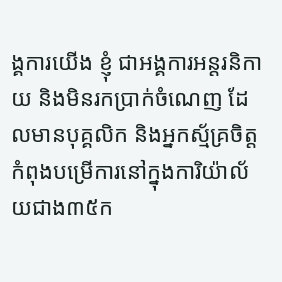ង្គការយើង ខ្ញុំ ជាអង្គការអន្តរនិកាយ និងមិនរកប្រាក់ចំណេញ ដែលមានបុគ្គលិក និងអ្នកស្ម័គ្រចិត្ត កំពុងបម្រើការនៅក្នុងការិយ៉ាល័យជាង៣៥ក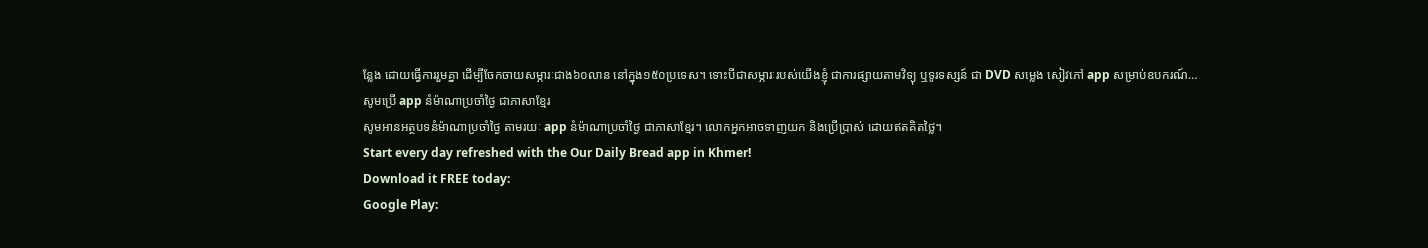ន្លែង ដោយធ្វើការរួមគ្នា ដើម្បីចែកចាយសម្ភារៈជាង៦០លាន នៅក្នុង១៥០ប្រទេស។ ទោះបីជាសម្ភារៈរបស់យើងខ្ញុំ ជាការផ្សាយតាមវិទ្យុ ឬទូរទស្សន៍ ជា DVD សម្លេង សៀវភៅ app សម្រាប់ឧបករណ៍…
សូមប្រើ app នំម៉ាណាប្រចាំថ្ងៃ ជាភាសាខ្មែរ
សូមអានអត្ថបទនំម៉ាណាប្រចាំថ្ងៃ តាមរយៈ app នំម៉ាណាប្រចាំថ្ងៃ ជាភាសាខ្មែរ។ លោកអ្នកអាចទាញយក និងប្រើប្រាស់ ដោយឥតគិតថ្លៃ។
Start every day refreshed with the Our Daily Bread app in Khmer!
Download it FREE today:
Google Play: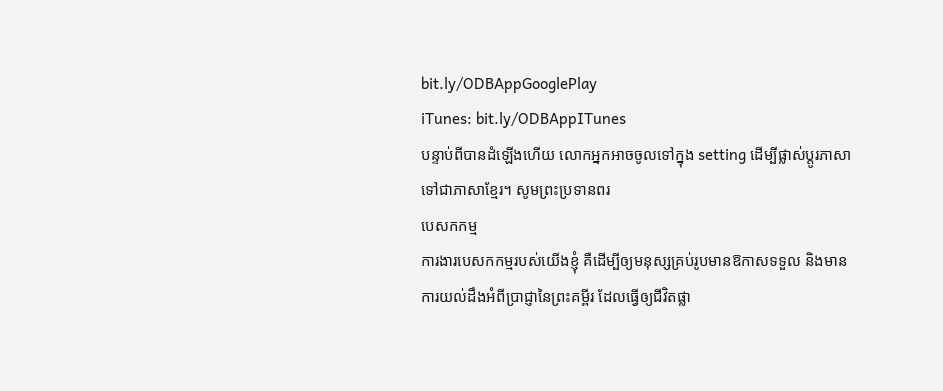bit.ly/ODBAppGooglePlay
iTunes: bit.ly/ODBAppITunes
បន្ទាប់ពីបានដំឡើងហើយ លោកអ្នកអាចចូលទៅក្នុង setting ដើម្បីផ្លាស់ប្តូរភាសា ទៅជាភាសាខ្មែរ។ សូមព្រះប្រទានពរ
បេសកកម្ម
ការងារបេសកកម្មរបស់យើងខ្ញុំ គឺដើម្បីឲ្យមនុស្សគ្រប់រូបមានឱកាសទទួល និងមានការយល់ដឹងអំពីប្រាជ្ញានៃព្រះគម្ពីរ ដែលធ្វើឲ្យជីវិតផ្លា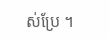ស់ប្រែ ។